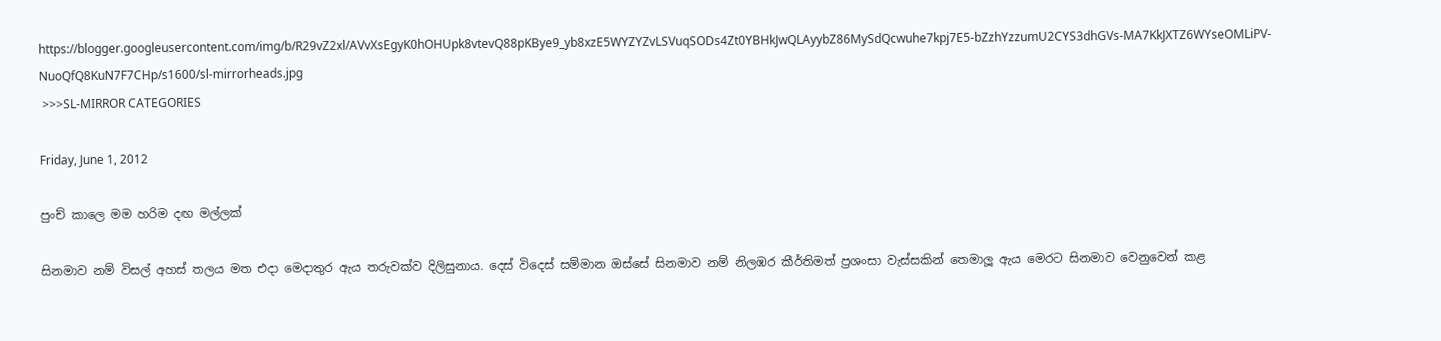https://blogger.googleusercontent.com/img/b/R29vZ2xl/AVvXsEgyK0hOHUpk8vtevQ88pKBye9_yb8xzE5WYZYZvLSVuqSODs4Zt0YBHkJwQLAyybZ86MySdQcwuhe7kpj7E5-bZzhYzzumU2CYS3dhGVs-MA7KkJXTZ6WYseOMLiPV-NuoQfQ8KuN7F7CHp/s1600/sl-mirrorheads.jpg
 >>>SL-MIRROR CATEGORIES

Friday, June 1, 2012

පුංච් කාලෙ මම හරිම දඟ මල්ලක්

සිනමාව නම් විසල් අහස් තලය මත එදා මෙදාතුර ඇය තරුවක්ව දිලිසුනාය. දෙස් විදෙස් සම්මාන ඔස්සේ සිනමාව නම් නිලඹර කීර්තිමත් ප්‍රශංසා වැස්සකින් තෙමාලූ ඇය මෙරට සිනමාව වෙනුවෙන් කළ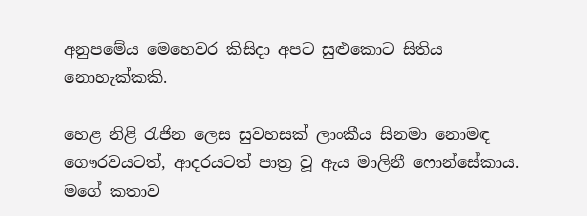අනුපමේය මෙහෙවර කිසිදා අපට සුළුකොට සිතිය නොහැක්කකි.

හෙළ නිළි රැජින ලෙස සුවහසක් ලාංකීය සිනමා නොමඳ ගෞරවයටත්, ආදරයටත් පාත්‍ර වූ ඇය මාලිනී ෆොන්සේකාය.
මගේ කතාව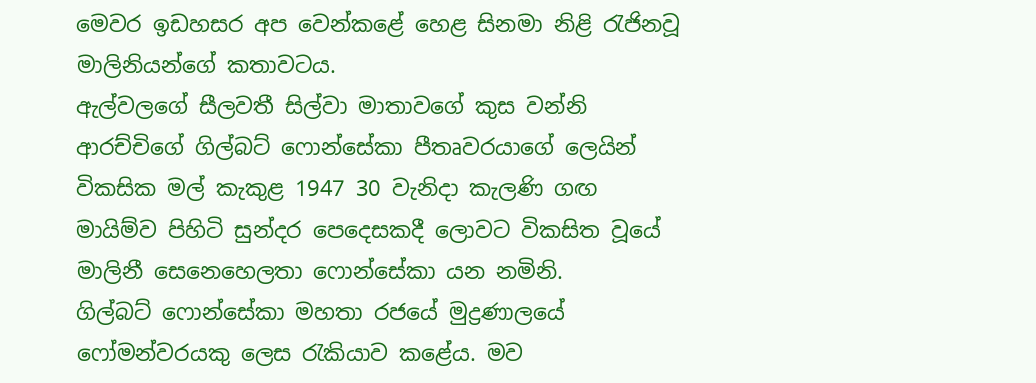මෙවර ඉඩහසර අප වෙන්කළේ හෙළ සිනමා නිළි රැජිනවූ මාලිනියන්ගේ කතාවටය.
ඇල්වලගේ සීලවතී සිල්වා මාතාවගේ කුස වන්නි ආරච්චිගේ ගිල්බට් ෆොන්සේකා පීතෘවරයාගේ ලෙයින් විකසික මල් කැකුළ 1947 30 වැනිදා කැලණි ගඟ මායිම්ව පිහිටි සුන්දර පෙදෙසකදී ලොවට විකසිත වූයේ මාලිනී සෙනෙහෙලතා ෆොන්සේකා යන නමිනි.
ගිල්බට් ෆොන්සේකා මහතා රජයේ මුද්‍රණාලයේ ෆෝමන්වරයකු ලෙස රැකියාව කළේය. මව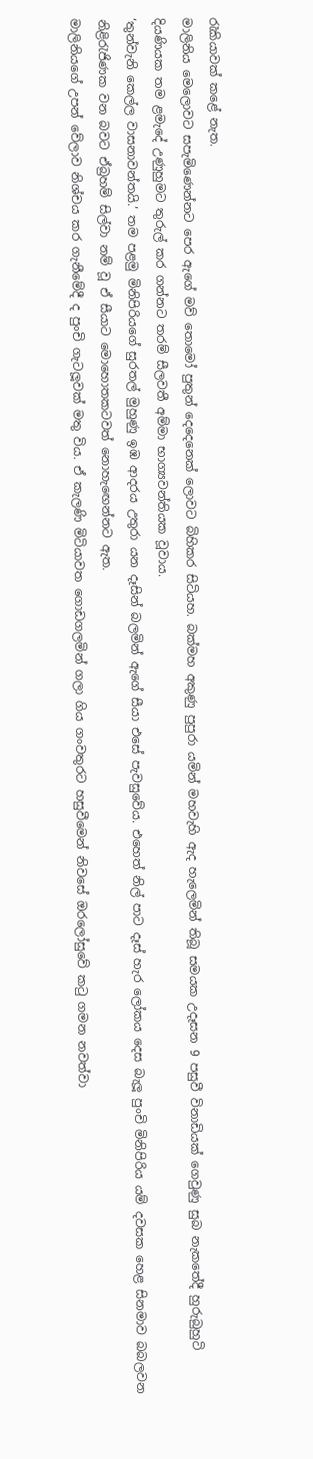රැකියාවක් කළේ නැත.
මාලිනිය මෙලොවට සපැමිණෙන්නට පෙර ඇගේ මව් තොමෝ පුතුන් දෙදෙනෙක් ලොවට බිහිකර සිටියහ. බක්මහ අකුණු පුපුරා යමින් මහවැහි ඇද හැලෙමින් තිබූ සමයක උදෑසන 9 පසුවී විනාඩියක් ගෙවුණු සුබ නැකතේදී හුරුබුහුටි දියණියක තම ළමැදේ උණුහුමට තුරුල් කර ගන්නට තරම් සීලවතී අම්මා භාග්‍යවන්තියක වූවාය.
‘තුන්වැනි කෙල්ල වාසනාවන්තයි.’ තම පළමු මිනිපිරියගේ සුරතල් මුහුණු ඉඹ ආදරය උතුරා යන දෑසින් බලමින් ඇගේ සීයා එසේ පැවසුවේය. එහෙත් නිල් පාට දෑස් හැර ලෝකය දෙස බැලූ පුංචි මිනිපිරිය යම් දවසක හෙළ සිනමාව බබලවන නිළිරැජිණක වන බවට ඒබ්‍රහම් සිල්වා නම් වූ ඒ සීයාට මොහොතකටවත් නොහැඟෙන්නට ඇත.
මාලිනියගේ උපන් වේලාව නිශ්චය කර ගැනීමේදී ද පුංචි ගැටලූවක් මතු විය. ඒ කැලණි මිටියාවත ගොඩගලමින් ගලා ගිය ගංවතුරට හසුවීමෙන් නිවසේ ඔරලෝසුවේ කටු ගමන නවත්වා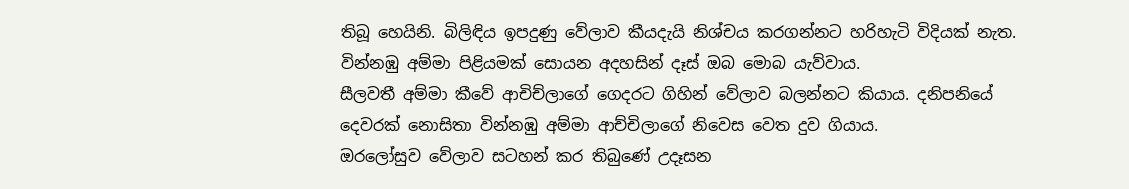තිබූ හෙයිනි. බිලිඳිය ඉපදුණු වේලාව කීයදැයි නිශ්චය කරගන්නට හරිහැටි විදියක් නැත.
වින්නඹු අම්මා පිළියමක් සොයන අදහසින් දෑස් ඔබ මොබ යැව්වාය.
සීලවතී අම්මා කීවේ ආචිච්ලාගේ ගෙදරට ගිහින් වේලාව බලන්නට කියාය. දනිපනියේ දෙවරක් නොසිතා වින්නඹු අම්මා ආච්චිලාගේ නිවෙස වෙත දුව ගියාය.
ඔරලෝසුව වේලාව සටහන් කර තිබුණේ උදෑසන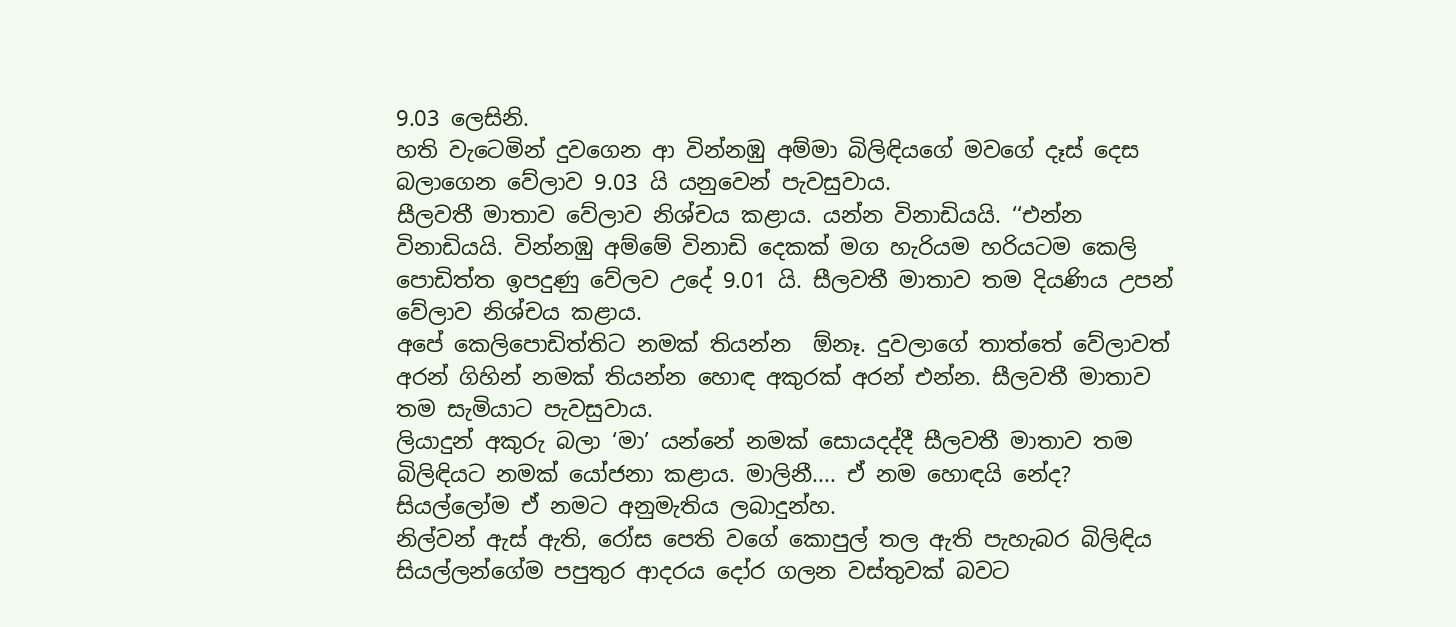9.03 ලෙසිනි.
හති වැටෙමින් දුවගෙන ආ වින්නඹු අම්මා බිලිඳියගේ මවගේ දෑස් දෙස බලාගෙන වේලාව 9.03 යි යනුවෙන් පැවසුවාය.
සීලවතී මාතාව වේලාව නිශ්චය කළාය. යන්න විනාඩියයි. ‘‘එන්න විනාඩියයි. වින්නඹු අම්මේ විනාඩි දෙකක් මග හැරියම හරියටම කෙලි පොඩිත්ත ඉපදුණු වේලව උදේ 9.01 යි. සීලවතී මාතාව තම දියණිය උපන් වේලාව නිශ්චය කළාය.
අපේ කෙලිපොඩිත්තිට නමක් තියන්න  ඕනෑ. දුවලාගේ තාත්තේ වේලාවත් අරන් ගිහින් නමක් තියන්න හොඳ අකුරක් අරන් එන්න. සීලවතී මාතාව තම සැමියාට පැවසුවාය.
ලියාදුන් අකුරු බලා ‘මා’ යන්නේ නමක් සොයදද්දී සීලවතී මාතාව තම බිලිඳියට නමක් යෝජනා කළාය. මාලිනී.... ඒ නම හොඳයි නේද? සියල්ලෝම ඒ නමට අනුමැතිය ලබාදුන්හ.
නිල්වන් ඇස් ඇති, රෝස පෙති වගේ කොපුල් තල ඇති පැහැබර බිලිඳිය
සියල්ලන්ගේම පපුතුර ආදරය දෝර ගලන වස්තුවක් බවට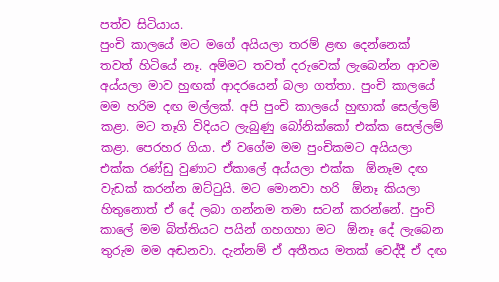පත්ව සිටියාය.
පුංචි කාලයේ මට මගේ අයියලා තරම් ළඟ දෙන්නෙක් තවත් හිටියේ නෑ. අම්මට තවත් දරුවෙක් ලැබෙන්න ආවම අය්යලා මාව හුඟක් ආදරයෙන් බලා ගත්තා. පුංචි කාලයේ මම හරිම දඟ මල්ලක්. අපි පුංචි කාලයේ හුඟාක් සෙල්ලම් කළා. මට තෑගි විදියට ලැබුණු බෝනික්කෝ එක්ක සෙල්ලම් කළා. පෙරහර ගියා. ඒ වගේම මම පුංචිකමට අයියලා එක්ක රණ්ඩු වුණාට ඒකාලේ අය්යලා එක්ක  ඕනෑම දඟ වැඩක් කරන්න ඔට්ටුයි. මට මොනවා හරි  ඕනෑ කියලා හිතුනොත් ඒ දේ ලබා ගන්නම තමා සටන් කරන්නේ. පුංචි කාලේ මම බිත්තියට පයින් ගහගහා මට  ඕනෑ දේ ලැබෙන තුරුම මම අඬනවා. දැන්නම් ඒ අතීතය මතක් වෙද්දී ඒ දඟ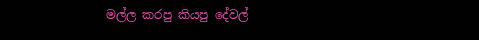මල්ල කරපු කියපු දේවල්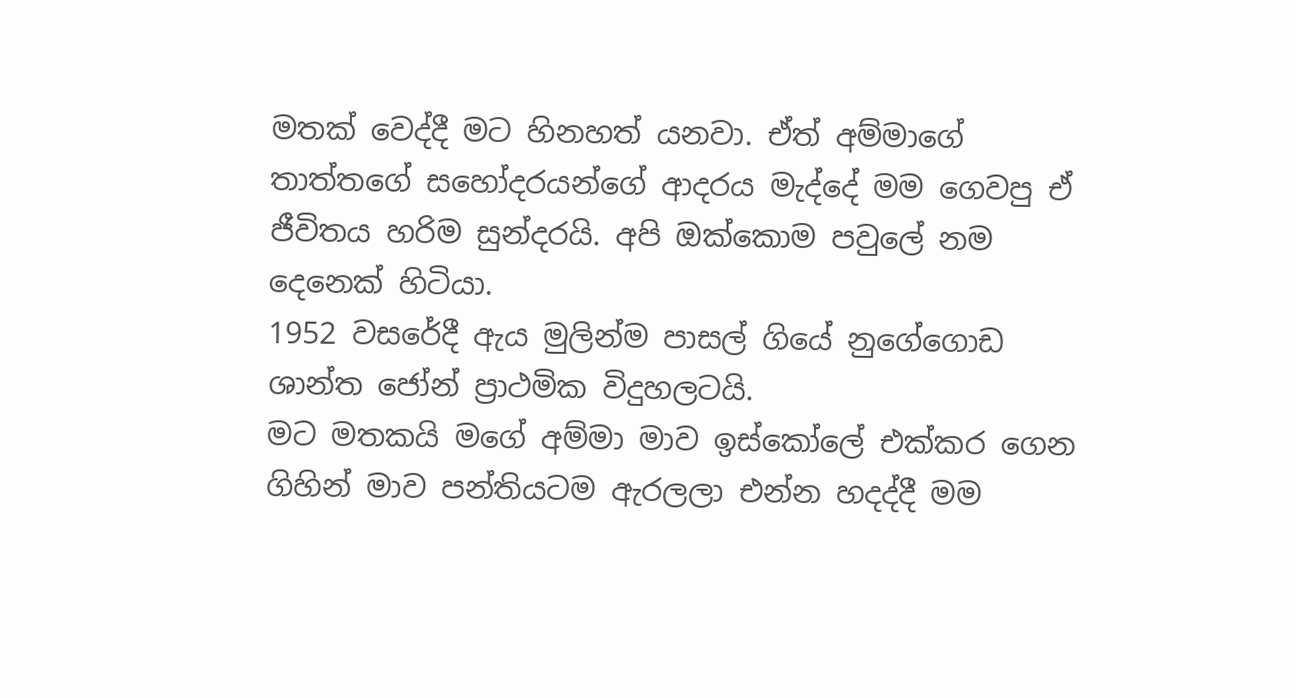මතක් වෙද්දී මට හිනහත් යනවා. ඒත් අම්මාගේ තාත්තගේ සහෝදරයන්ගේ ආදරය මැද්දේ මම ගෙවපු ඒ ජීවිතය හරිම සුන්දරයි. අපි ඔක්කොම පවුලේ නම දෙනෙක් හිටියා.
1952 වසරේදී ඇය මුලින්ම පාසල් ගියේ නුගේගොඩ ශාන්ත ජෝන් ප්‍රාථමික විදුහලටයි.
මට මතකයි මගේ අම්මා මාව ඉස්කෝලේ එක්කර ගෙන ගිහින් මාව පන්තියටම ඇරලලා එන්න හදද්දී මම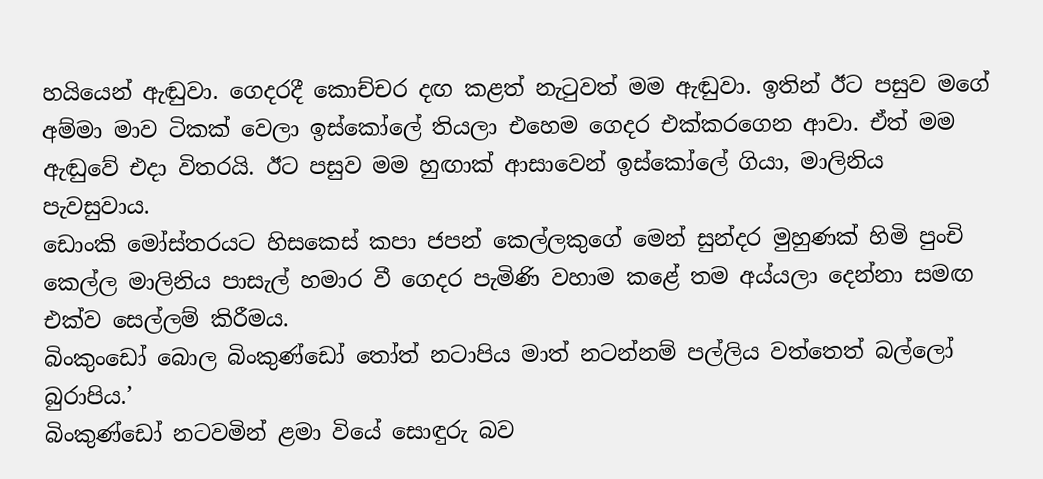හයියෙන් ඇඬුවා. ගෙදරදී කොච්චර දඟ කළත් නැටුවත් මම ඇඬුවා. ඉතින් ඊට පසුව මගේ අම්මා මාව ටිකක් වෙලා ඉස්කෝලේ තියලා එහෙම ගෙදර එක්කරගෙන ආවා. ඒත් මම ඇඬුවේ එදා විතරයි. ඊට පසුව මම හුඟාක් ආසාවෙන් ඉස්කෝලේ ගියා, මාලිනිය පැවසුවාය.
ඩොංකි මෝස්තරයට හිසකෙස් කපා ජපන් කෙල්ලකුගේ මෙන් සුන්දර මුහුණක් හිමි පුංචි කෙල්ල මාලිනිය පාසැල් හමාර වී ගෙදර පැමිණි වහාම කළේ තම අය්යලා දෙන්නා සමඟ එක්ව සෙල්ලම් කිරීමය.
බිංකුංඩෝ බොල බිංකුණ්ඩෝ තෝත් නටාපිය මාත් නටන්නම් පල්ලිය වත්තෙත් බල්ලෝ බුරාපිය.’
බිංකුණ්ඩෝ නටවමින් ළමා වියේ සොඳුරු බව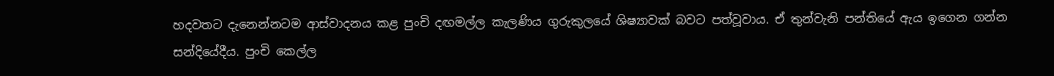හදවතට දැනෙන්නටම ආස්වාදනය කළ පුංචි දඟමල්ල කැලණිය ගුරුකුලයේ ශිෂ්‍යාවක් බවට පත්වූවාය. ඒ තුන්වැනි පන්තියේ ඇය ඉගෙන ගන්න සන්දියේදීය. පුංචි කෙල්ල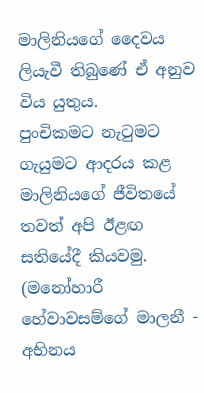මාලිනියගේ දෛවය ලියැවී තිබුණේ ඒ අනුව විය යුතුය.
පුංචිකමට නැටුමට ගැයුමට ආදරය කළ මාලිනියගේ ජීවිතයේ තවත් අපි ඊළඟ සතියේදී කියවමු.
(මනෝහාරී හේවාවසම්ගේ මාලනී - අභිනය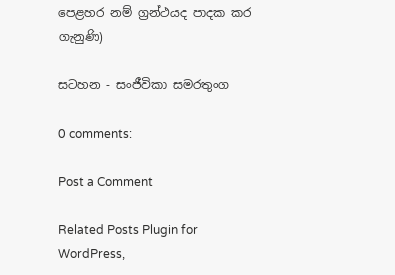පෙළහර නම් ග්‍රන්ථයද පාදක කර ගැනුණි)

සටහන - සංජීවිකා සමරතුංග

0 comments:

Post a Comment

Related Posts Plugin for WordPress,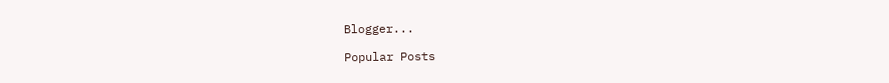Blogger...

Popular Posts